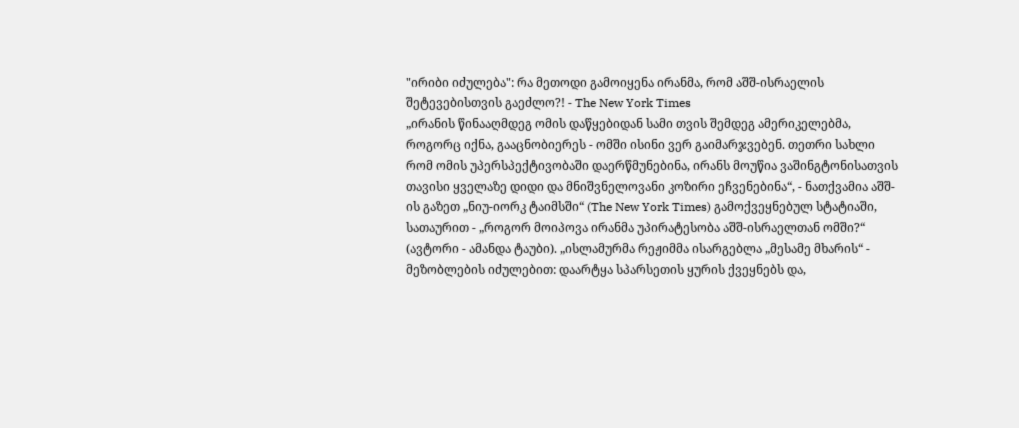"ირიბი იძულება": რა მეთოდი გამოიყენა ირანმა, რომ აშშ-ისრაელის შეტევებისთვის გაეძლო?! - The New York Times
„ირანის წინააღმდეგ ომის დაწყებიდან სამი თვის შემდეგ ამერიკელებმა, როგორც იქნა, გააცნობიერეს - ომში ისინი ვერ გაიმარჯვებენ. თეთრი სახლი რომ ომის უპერსპექტივობაში დაერწმუნებინა, ირანს მოუწია ვაშინგტონისათვის თავისი ყველაზე დიდი და მნიშვნელოვანი კოზირი ეჩვენებინა“, - ნათქვამია აშშ-ის გაზეთ „ნიუ-იორკ ტაიმსში“ (The New York Times) გამოქვეყნებულ სტატიაში, სათაურით - „როგორ მოიპოვა ირანმა უპირატესობა აშშ-ისრაელთან ომში?“ (ავტორი - ამანდა ტაუბი). „ისლამურმა რეჟიმმა ისარგებლა „მესამე მხარის“ - მეზობლების იძულებით: დაარტყა სპარსეთის ყურის ქვეყნებს და,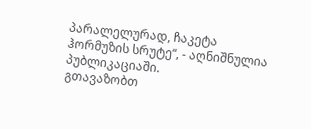პარალელურად, ჩაკეტა ჰორმუზის სრუტე“, - აღნიშნულია პუბლიკაციაში.
გთავაზობთ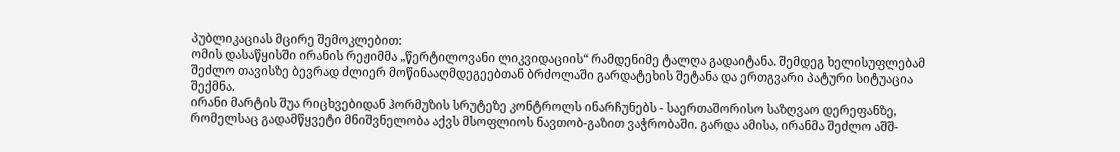პუბლიკაციას მცირე შემოკლებით:
ომის დასაწყისში ირანის რეჟიმმა „წერტილოვანი ლიკვიდაციის“ რამდენიმე ტალღა გადაიტანა. შემდეგ ხელისუფლებამ შეძლო თავისზე ბევრად ძლიერ მოწინააღმდეგეებთან ბრძოლაში გარდატეხის შეტანა და ერთგვარი პატური სიტუაცია შექმნა.
ირანი მარტის შუა რიცხვებიდან ჰორმუზის სრუტეზე კონტროლს ინარჩუნებს - საერთაშორისო საზღვაო დერეფანზე, რომელსაც გადამწყვეტი მნიშვნელობა აქვს მსოფლიოს ნავთობ-გაზით ვაჭრობაში. გარდა ამისა, ირანმა შეძლო აშშ-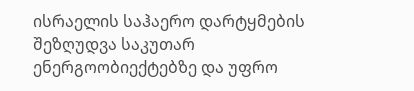ისრაელის საჰაერო დარტყმების შეზღუდვა საკუთარ ენერგოობიექტებზე და უფრო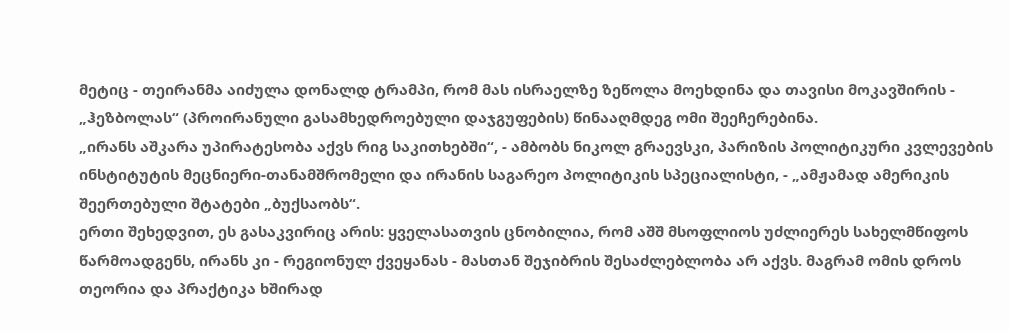მეტიც - თეირანმა აიძულა დონალდ ტრამპი, რომ მას ისრაელზე ზეწოლა მოეხდინა და თავისი მოკავშირის - „ჰეზბოლას“ (პროირანული გასამხედროებული დაჯგუფების) წინააღმდეგ ომი შეეჩერებინა.
„ირანს აშკარა უპირატესობა აქვს რიგ საკითხებში“, - ამბობს ნიკოლ გრაევსკი, პარიზის პოლიტიკური კვლევების ინსტიტუტის მეცნიერი-თანამშრომელი და ირანის საგარეო პოლიტიკის სპეციალისტი, - „ამჟამად ამერიკის შეერთებული შტატები „ბუქსაობს“.
ერთი შეხედვით, ეს გასაკვირიც არის: ყველასათვის ცნობილია, რომ აშშ მსოფლიოს უძლიერეს სახელმწიფოს წარმოადგენს, ირანს კი - რეგიონულ ქვეყანას - მასთან შეჯიბრის შესაძლებლობა არ აქვს. მაგრამ ომის დროს თეორია და პრაქტიკა ხშირად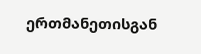ერთმანეთისგან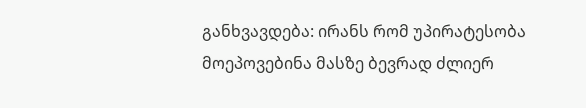განხვავდება: ირანს რომ უპირატესობა მოეპოვებინა მასზე ბევრად ძლიერ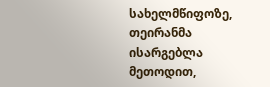სახელმწიფოზე, თეირანმა ისარგებლა მეთოდით,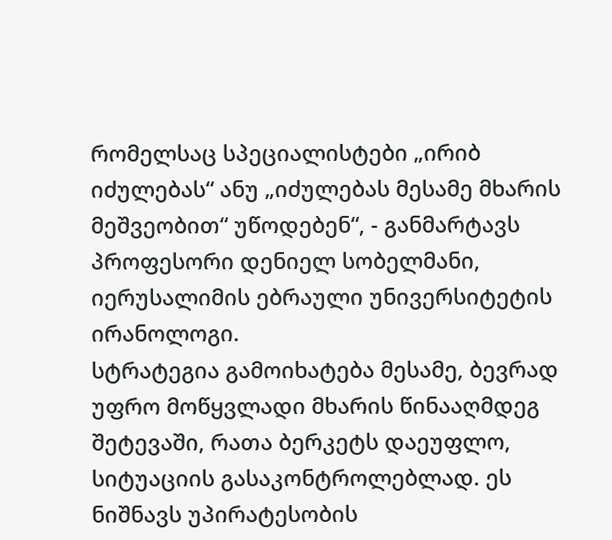რომელსაც სპეციალისტები „ირიბ იძულებას“ ანუ „იძულებას მესამე მხარის მეშვეობით“ უწოდებენ“, - განმარტავს პროფესორი დენიელ სობელმანი, იერუსალიმის ებრაული უნივერსიტეტის ირანოლოგი.
სტრატეგია გამოიხატება მესამე, ბევრად უფრო მოწყვლადი მხარის წინააღმდეგ შეტევაში, რათა ბერკეტს დაეუფლო, სიტუაციის გასაკონტროლებლად. ეს ნიშნავს უპირატესობის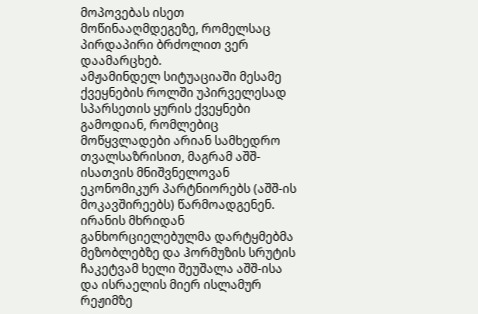მოპოვებას ისეთ მოწინააღმდეგეზე, რომელსაც პირდაპირი ბრძოლით ვერ დაამარცხებ.
ამჟამინდელ სიტუაციაში მესამე ქვეყნების როლში უპირველესად სპარსეთის ყურის ქვეყნები გამოდიან, რომლებიც მოწყვლადები არიან სამხედრო თვალსაზრისით, მაგრამ აშშ-ისათვის მნიშვნელოვან ეკონომიკურ პარტნიორებს (აშშ-ის მოკავშირეებს) წარმოადგენენ. ირანის მხრიდან განხორციელებულმა დარტყმებმა მეზობლებზე და ჰორმუზის სრუტის ჩაკეტვამ ხელი შეუშალა აშშ-ისა და ისრაელის მიერ ისლამურ რეჟიმზე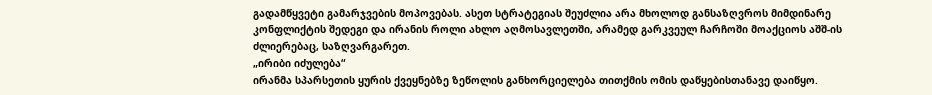გადამწყვეტი გამარჯვების მოპოვებას. ასეთ სტრატეგიას შეუძლია არა მხოლოდ განსაზღვროს მიმდინარე კონფლიქტის შედეგი და ირანის როლი ახლო აღმოსავლეთში, არამედ გარკვეულ ჩარჩოში მოაქციოს აშშ-ის ძლიერებაც, საზღვარგარეთ.
„ირიბი იძულება“
ირანმა სპარსეთის ყურის ქვეყნებზე ზეწოლის განხორციელება თითქმის ომის დაწყებისთანავე დაიწყო.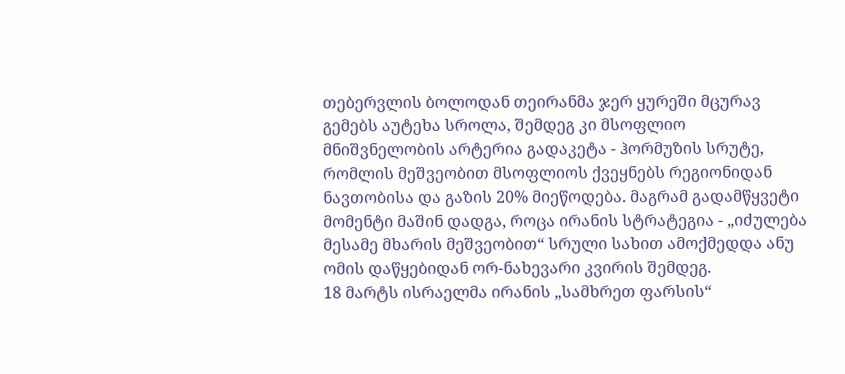თებერვლის ბოლოდან თეირანმა ჯერ ყურეში მცურავ გემებს აუტეხა სროლა, შემდეგ კი მსოფლიო მნიშვნელობის არტერია გადაკეტა - ჰორმუზის სრუტე, რომლის მეშვეობით მსოფლიოს ქვეყნებს რეგიონიდან ნავთობისა და გაზის 20% მიეწოდება. მაგრამ გადამწყვეტი მომენტი მაშინ დადგა, როცა ირანის სტრატეგია - „იძულება მესამე მხარის მეშვეობით“ სრული სახით ამოქმედდა ანუ ომის დაწყებიდან ორ-ნახევარი კვირის შემდეგ.
18 მარტს ისრაელმა ირანის „სამხრეთ ფარსის“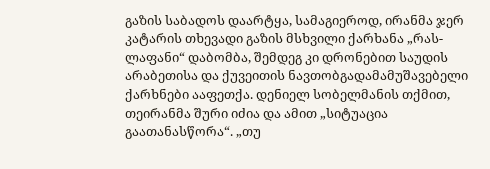გაზის საბადოს დაარტყა, სამაგიეროდ, ირანმა ჯერ კატარის თხევადი გაზის მსხვილი ქარხანა „რას-ლაფანი“ დაბომბა, შემდეგ კი დრონებით საუდის არაბეთისა და ქუვეითის ნავთობგადამამუშავებელი ქარხნები ააფეთქა. დენიელ სობელმანის თქმით, თეირანმა შური იძია და ამით „სიტუაცია გაათანასწორა“. „თუ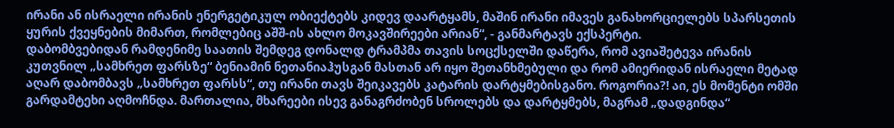ირანი ან ისრაელი ირანის ენერგეტიკულ ობიექტებს კიდევ დაარტყამს, მაშინ ირანი იმავეს განახორციელებს სპარსეთის ყურის ქვეყნების მიმართ, რომლებიც აშშ-ის ახლო მოკავშირეები არიან“, - განმარტავს ექსპერტი.
დაბომბვებიდან რამდენიმე საათის შემდეგ დონალდ ტრამპმა თავის სოცქსელში დაწერა, რომ ავიაშეტევა ირანის კუთვნილ „სამხრეთ ფარსზე“ ბენიამინ ნეთანიაჰუსგან მასთან არ იყო შეთანხმებული და რომ ამიერიდან ისრაელი მეტად აღარ დაბომბავს „სამხრეთ ფარსს“, თუ ირანი თავს შეიკავებს კატარის დარტყმებისგანო. როგორია?! აი, ეს მომენტი ომში გარდამტეხი აღმოჩნდა. მართალია, მხარეები ისევ განაგრძობენ სროლებს და დარტყმებს, მაგრამ „დადგინდა“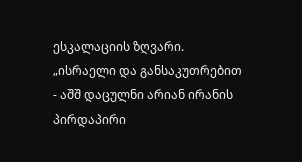ესკალაციის ზღვარი.
„ისრაელი და განსაკუთრებით - აშშ დაცულნი არიან ირანის პირდაპირი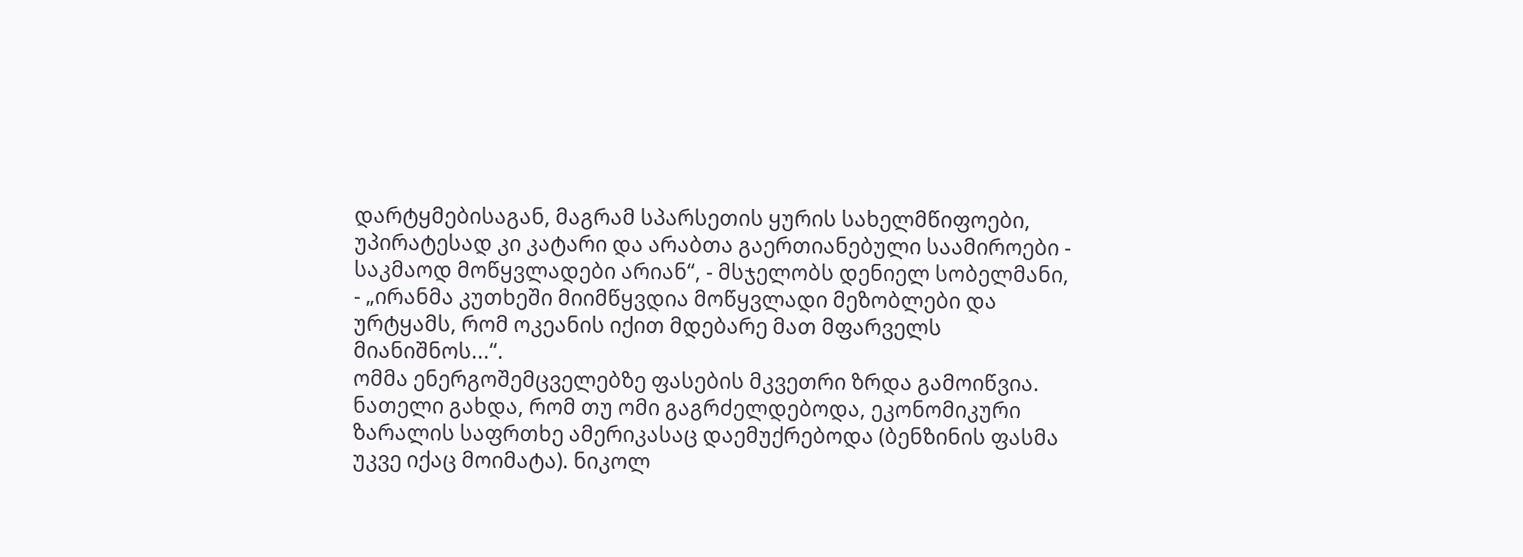დარტყმებისაგან, მაგრამ სპარსეთის ყურის სახელმწიფოები, უპირატესად კი კატარი და არაბთა გაერთიანებული საამიროები - საკმაოდ მოწყვლადები არიან“, - მსჯელობს დენიელ სობელმანი, - „ირანმა კუთხეში მიიმწყვდია მოწყვლადი მეზობლები და ურტყამს, რომ ოკეანის იქით მდებარე მათ მფარველს მიანიშნოს...“.
ომმა ენერგოშემცველებზე ფასების მკვეთრი ზრდა გამოიწვია. ნათელი გახდა, რომ თუ ომი გაგრძელდებოდა, ეკონომიკური ზარალის საფრთხე ამერიკასაც დაემუქრებოდა (ბენზინის ფასმა უკვე იქაც მოიმატა). ნიკოლ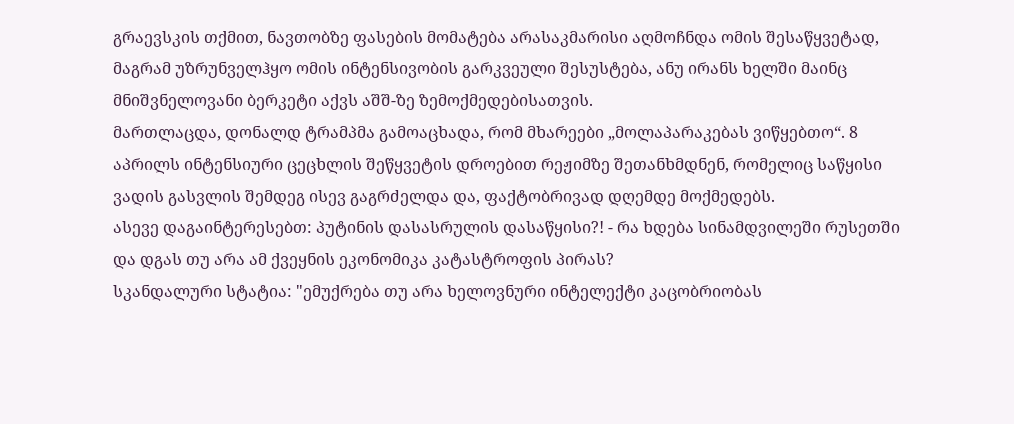გრაევსკის თქმით, ნავთობზე ფასების მომატება არასაკმარისი აღმოჩნდა ომის შესაწყვეტად, მაგრამ უზრუნველჰყო ომის ინტენსივობის გარკვეული შესუსტება, ანუ ირანს ხელში მაინც მნიშვნელოვანი ბერკეტი აქვს აშშ-ზე ზემოქმედებისათვის.
მართლაცდა, დონალდ ტრამპმა გამოაცხადა, რომ მხარეები „მოლაპარაკებას ვიწყებთო“. 8 აპრილს ინტენსიური ცეცხლის შეწყვეტის დროებით რეჟიმზე შეთანხმდნენ, რომელიც საწყისი ვადის გასვლის შემდეგ ისევ გაგრძელდა და, ფაქტობრივად დღემდე მოქმედებს.
ასევე დაგაინტერესებთ: პუტინის დასასრულის დასაწყისი?! - რა ხდება სინამდვილეში რუსეთში და დგას თუ არა ამ ქვეყნის ეკონომიკა კატასტროფის პირას?
სკანდალური სტატია: "ემუქრება თუ არა ხელოვნური ინტელექტი კაცობრიობას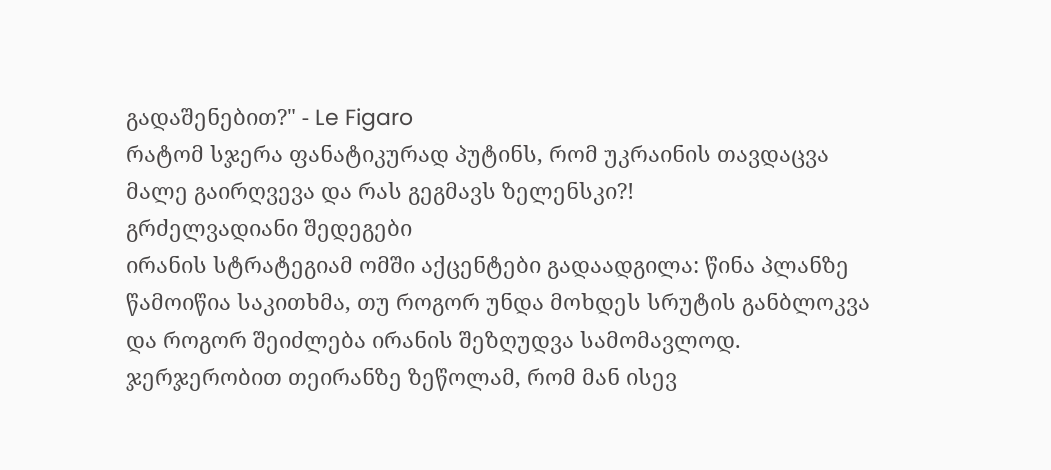გადაშენებით?" - Le Figaro
რატომ სჯერა ფანატიკურად პუტინს, რომ უკრაინის თავდაცვა მალე გაირღვევა და რას გეგმავს ზელენსკი?!
გრძელვადიანი შედეგები
ირანის სტრატეგიამ ომში აქცენტები გადაადგილა: წინა პლანზე წამოიწია საკითხმა, თუ როგორ უნდა მოხდეს სრუტის განბლოკვა და როგორ შეიძლება ირანის შეზღუდვა სამომავლოდ. ჯერჯერობით თეირანზე ზეწოლამ, რომ მან ისევ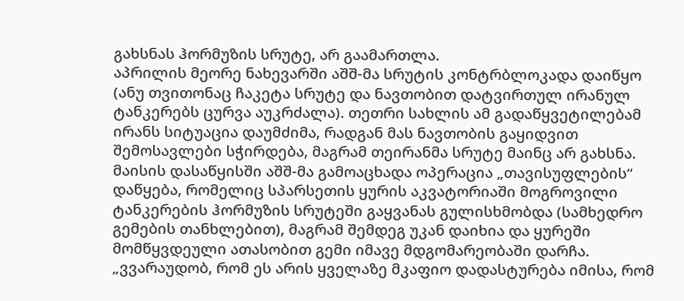გახსნას ჰორმუზის სრუტე, არ გაამართლა.
აპრილის მეორე ნახევარში აშშ-მა სრუტის კონტრბლოკადა დაიწყო (ანუ თვითონაც ჩაკეტა სრუტე და ნავთობით დატვირთულ ირანულ ტანკერებს ცურვა აუკრძალა). თეთრი სახლის ამ გადაწყვეტილებამ ირანს სიტუაცია დაუმძიმა, რადგან მას ნავთობის გაყიდვით შემოსავლები სჭირდება, მაგრამ თეირანმა სრუტე მაინც არ გახსნა.
მაისის დასაწყისში აშშ-მა გამოაცხადა ოპერაცია „თავისუფლების“ დაწყება, რომელიც სპარსეთის ყურის აკვატორიაში მოგროვილი ტანკერების ჰორმუზის სრუტეში გაყვანას გულისხმობდა (სამხედრო გემების თანხლებით), მაგრამ შემდეგ უკან დაიხია და ყურეში მომწყვდეული ათასობით გემი იმავე მდგომარეობაში დარჩა. „ვვარაუდობ, რომ ეს არის ყველაზე მკაფიო დადასტურება იმისა, რომ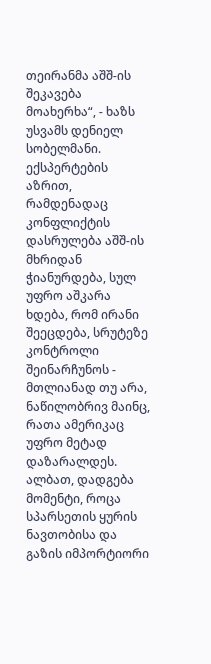თეირანმა აშშ-ის შეკავება მოახერხა“, - ხაზს უსვამს დენიელ სობელმანი. ექსპერტების აზრით, რამდენადაც კონფლიქტის დასრულება აშშ-ის მხრიდან ჭიანურდება, სულ უფრო აშკარა ხდება, რომ ირანი შეეცდება, სრუტეზე კონტროლი შეინარჩუნოს - მთლიანად თუ არა, ნაწილობრივ მაინც, რათა ამერიკაც უფრო მეტად დაზარალდეს. ალბათ, დადგება მომენტი, როცა სპარსეთის ყურის ნავთობისა და გაზის იმპორტიორი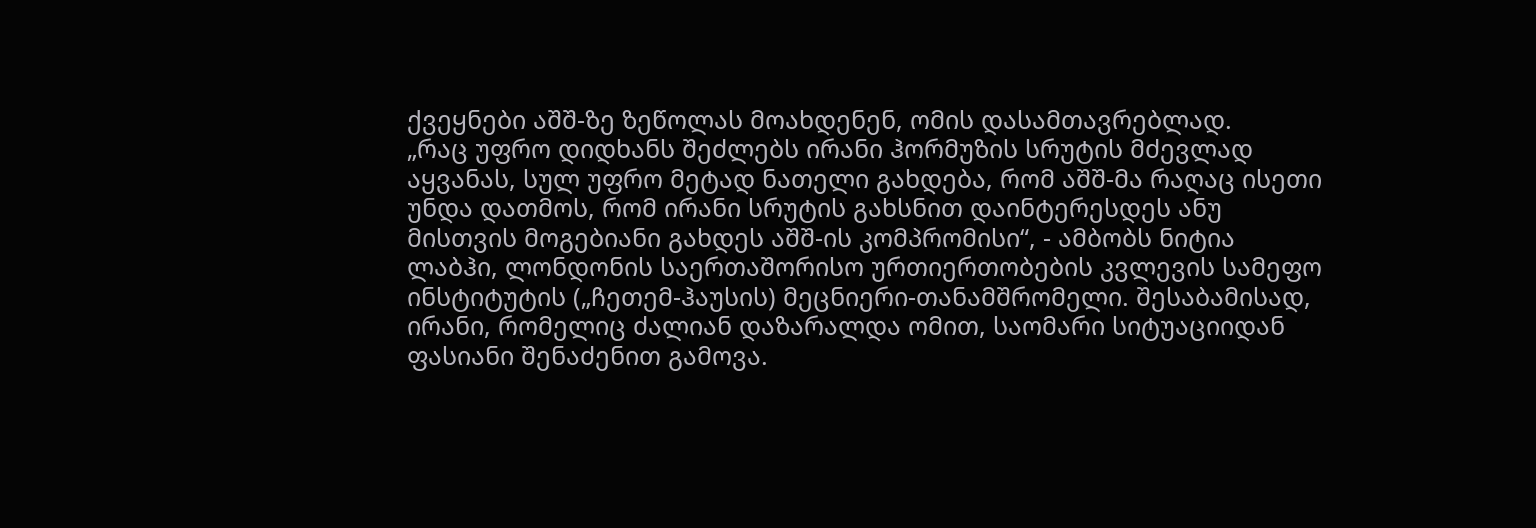ქვეყნები აშშ-ზე ზეწოლას მოახდენენ, ომის დასამთავრებლად.
„რაც უფრო დიდხანს შეძლებს ირანი ჰორმუზის სრუტის მძევლად აყვანას, სულ უფრო მეტად ნათელი გახდება, რომ აშშ-მა რაღაც ისეთი უნდა დათმოს, რომ ირანი სრუტის გახსნით დაინტერესდეს ანუ მისთვის მოგებიანი გახდეს აშშ-ის კომპრომისი“, - ამბობს ნიტია ლაბჰი, ლონდონის საერთაშორისო ურთიერთობების კვლევის სამეფო ინსტიტუტის („ჩეთემ-ჰაუსის) მეცნიერი-თანამშრომელი. შესაბამისად, ირანი, რომელიც ძალიან დაზარალდა ომით, საომარი სიტუაციიდან ფასიანი შენაძენით გამოვა.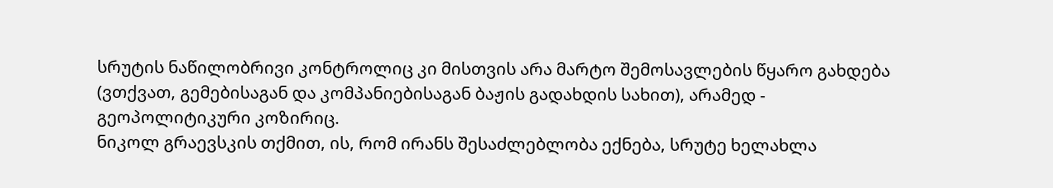სრუტის ნაწილობრივი კონტროლიც კი მისთვის არა მარტო შემოსავლების წყარო გახდება (ვთქვათ, გემებისაგან და კომპანიებისაგან ბაჟის გადახდის სახით), არამედ - გეოპოლიტიკური კოზირიც.
ნიკოლ გრაევსკის თქმით, ის, რომ ირანს შესაძლებლობა ექნება, სრუტე ხელახლა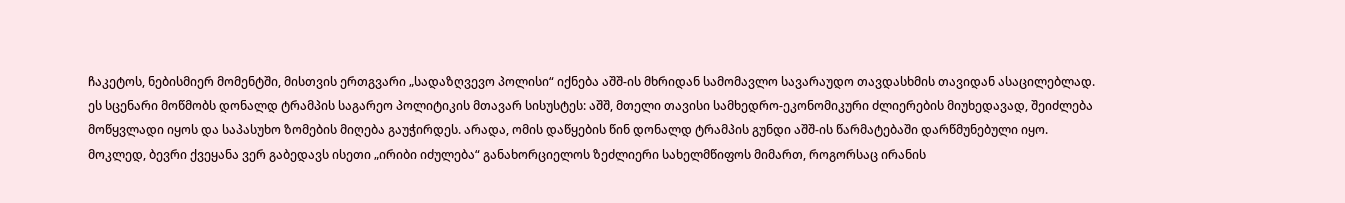ჩაკეტოს, ნებისმიერ მომენტში, მისთვის ერთგვარი „სადაზღვევო პოლისი“ იქნება აშშ-ის მხრიდან სამომავლო სავარაუდო თავდასხმის თავიდან ასაცილებლად. ეს სცენარი მოწმობს დონალდ ტრამპის საგარეო პოლიტიკის მთავარ სისუსტეს: აშშ, მთელი თავისი სამხედრო-ეკონომიკური ძლიერების მიუხედავად, შეიძლება მოწყვლადი იყოს და საპასუხო ზომების მიღება გაუჭირდეს. არადა, ომის დაწყების წინ დონალდ ტრამპის გუნდი აშშ-ის წარმატებაში დარწმუნებული იყო.
მოკლედ, ბევრი ქვეყანა ვერ გაბედავს ისეთი „ირიბი იძულება“ განახორციელოს ზეძლიერი სახელმწიფოს მიმართ, როგორსაც ირანის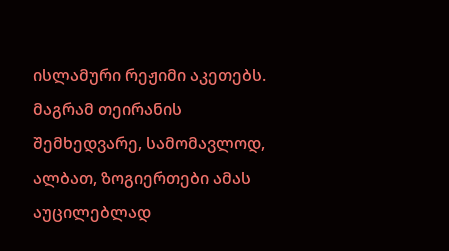ისლამური რეჟიმი აკეთებს. მაგრამ თეირანის შემხედვარე, სამომავლოდ, ალბათ, ზოგიერთები ამას აუცილებლად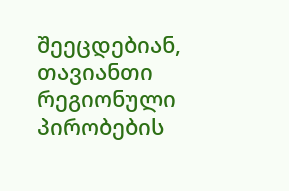შეეცდებიან, თავიანთი რეგიონული პირობების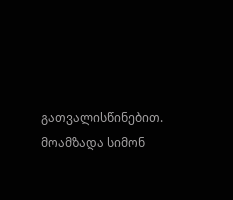გათვალისწინებით.
მოამზადა სიმონ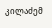კილაძემ